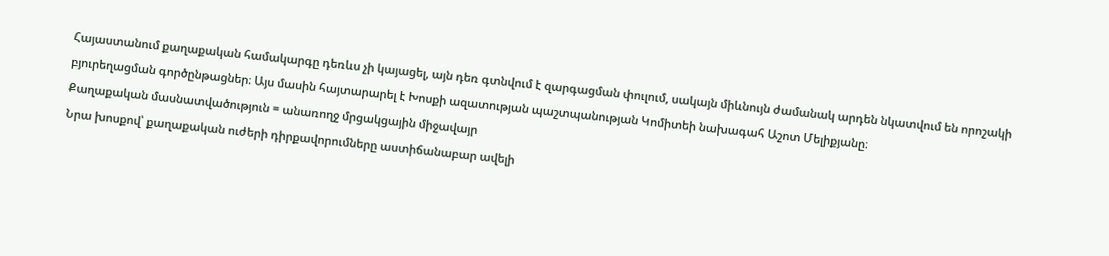Հայաստանում քաղաքական համակարգը դեռևս չի կայացել, այն դեռ գտնվում է զարգացման փուլում, սակայն միևնույն ժամանակ արդեն նկատվում են որոշակի բյուրեղացման գործընթացներ։ Այս մասին հայտարարել է Խոսքի ազատության պաշտպանության Կոմիտեի նախագահ Աշոտ Մելիքյանը։
Քաղաքական մասնատվածություն = անառողջ մրցակցային միջավայր
Նրա խոսքով՝ քաղաքական ուժերի դիրքավորումները աստիճանաբար ավելի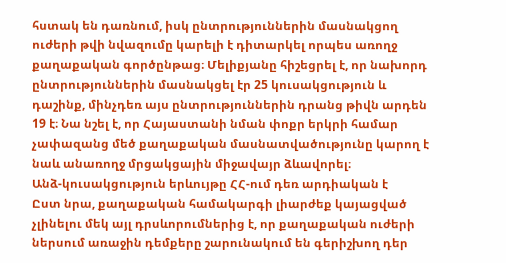հստակ են դառնում, իսկ ընտրություններին մասնակցող ուժերի թվի նվազումը կարելի է դիտարկել որպես առողջ քաղաքական գործընթաց։ Մելիքյանը հիշեցրել է, որ նախորդ ընտրություններին մասնակցել էր 25 կուսակցություն և դաշինք, մինչդեռ այս ընտրություններին դրանց թիվն արդեն 19 է։ Նա նշել է, որ Հայաստանի նման փոքր երկրի համար չափազանց մեծ քաղաքական մասնատվածությունը կարող է նաև անառողջ մրցակցային միջավայր ձևավորել։
Անձ-կուսակցություն երևույթը ՀՀ-ում դեռ արդիական է
Ըստ նրա, քաղաքական համակարգի լիարժեք կայացված չլինելու մեկ այլ դրսևորումներից է, որ քաղաքական ուժերի ներսում առաջին դեմքերը շարունակում են գերիշխող դեր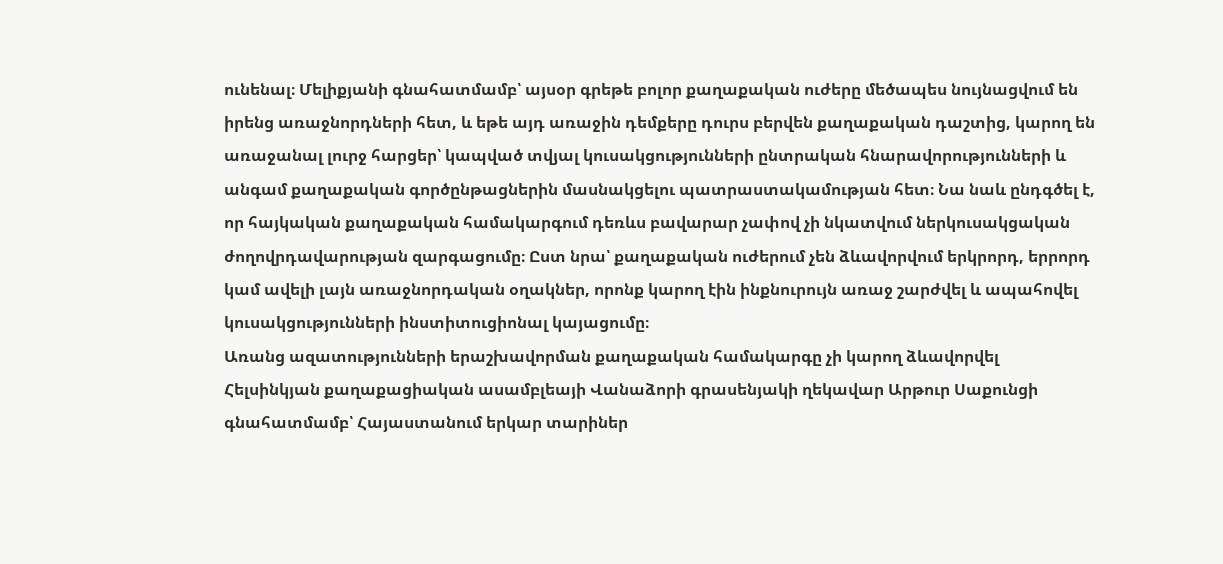ունենալ։ Մելիքյանի գնահատմամբ՝ այսօր գրեթե բոլոր քաղաքական ուժերը մեծապես նույնացվում են իրենց առաջնորդների հետ, և եթե այդ առաջին դեմքերը դուրս բերվեն քաղաքական դաշտից, կարող են առաջանալ լուրջ հարցեր՝ կապված տվյալ կուսակցությունների ընտրական հնարավորությունների և անգամ քաղաքական գործընթացներին մասնակցելու պատրաստակամության հետ։ Նա նաև ընդգծել է, որ հայկական քաղաքական համակարգում դեռևս բավարար չափով չի նկատվում ներկուսակցական ժողովրդավարության զարգացումը։ Ըստ նրա՝ քաղաքական ուժերում չեն ձևավորվում երկրորդ, երրորդ կամ ավելի լայն առաջնորդական օղակներ, որոնք կարող էին ինքնուրույն առաջ շարժվել և ապահովել կուսակցությունների ինստիտուցիոնալ կայացումը։
Առանց ազատությունների երաշխավորման քաղաքական համակարգը չի կարող ձևավորվել
Հելսինկյան քաղաքացիական ասամբլեայի Վանաձորի գրասենյակի ղեկավար Արթուր Սաքունցի գնահատմամբ՝ Հայաստանում երկար տարիներ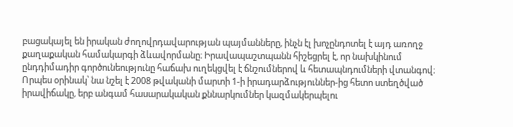բացակայել են իրական ժողովրդավարության պայմանները, ինչն էլ խոչընդոտել է այդ առողջ քաղաքական համակարգի ձևավորմանը։ Իրավապաշտպանն հիշեցրել է, որ նախկինում ընդդիմադիր գործունեությունը հաճախ ուղեկցվել է ճնշումներով և հետապնդումների վտանգով։
Որպես օրինակ՝ նա նշել է 2008 թվականի մարտի 1-ի իրադարձություններ-ից հետո ստեղծված իրավիճակը, երբ անգամ հասարակական քննարկումներ կազմակերպելու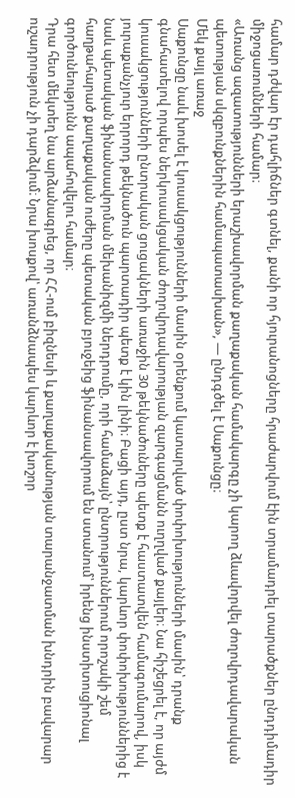համար դժվար էր դահլիճներ գտնել, քանի որ հյուրանոցները հրաժարվում էին տրամադրել տարածքներ ընդդիմադիր միջոցառումների համար։
«Առանց ազատությունների երաշխավորման քաղաքական համակարգը չի կարող ձևավորվել ժողովրդավարական պետության սկզբունքներին համապատասխան», — ընդգծել է Սաքունցը։
Մեկ քայլ առաջ
Սաքունցը նաև խոսել է կուսակցությունների մասին օրենքում կատարված փոփոխությունների մասին՝ դրանք գնահատելով որպես ներկուսակցական ժողովրդավարության զարգացմանն ուղղված քայլեր։ Նա հիշեցրել է, որ այժմ կուսակցությունների ընտրական ցուցակների առաջին 30 թեկնածուները պետք է հաստատվեն համագումարով, իսկ յուրաքանչյուր երրորդ թեկնածուն պարտադիր պետք է կին լինի։ Բացի այդ, ըստ նրա, կարևոր փոփոխություններից է նաև պետական ֆինանսավորման մեխանիզմի ներդրումը, որի համաձայն՝ ընտրություններում որոշակի շեմ հաղթահարած քաղաքական ուժերը պետական բյուջեից ֆինանսավորում են ստանում՝ իրենց ինստիտուցիոնալ գործունեությունն ապահովելու համար։
Դրա հետ մեկտեղ նա արձանագրեց, որ ՀՀ-ում բիզնեսի և քաղաքականության տարանջատման խնդրին բավարար ուշադրություն չի դարձվում։ Նրա խոսքով՝ առանձնապես կարևոր է խոշոր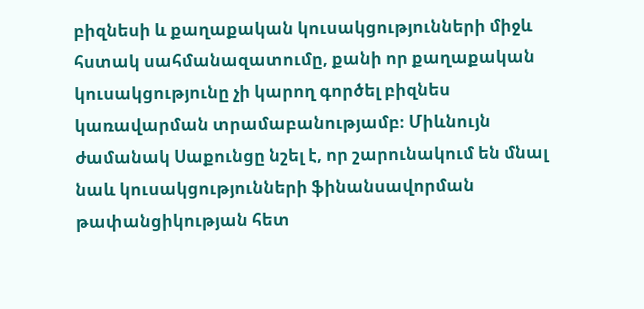բիզնեսի և քաղաքական կուսակցությունների միջև հստակ սահմանազատումը, քանի որ քաղաքական կուսակցությունը չի կարող գործել բիզնես կառավարման տրամաբանությամբ։ Միևնույն ժամանակ Սաքունցը նշել է, որ շարունակում են մնալ նաև կուսակցությունների ֆինանսավորման թափանցիկության հետ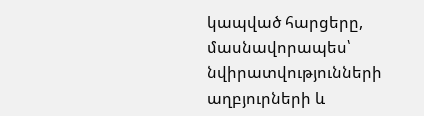կապված հարցերը, մասնավորապես՝ նվիրատվությունների աղբյուրների և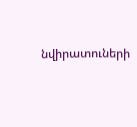նվիրատուների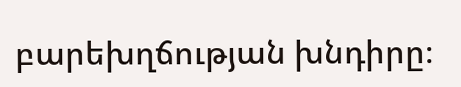բարեխղճության խնդիրը։